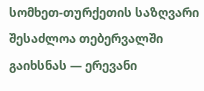სომხეთ-თურქეთის საზღვარი შესაძლოა თებერვალში გაიხსნას — ერევანი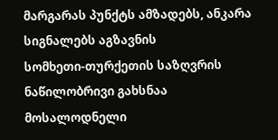მარგარას პუნქტს ამზადებს, ანკარა სიგნალებს აგზავნის
სომხეთი-თურქეთის საზღვრის ნაწილობრივი გახსნაა მოსალოდნელი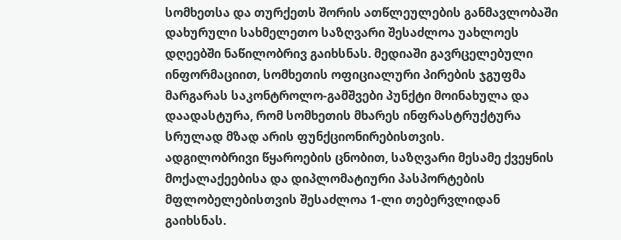სომხეთსა და თურქეთს შორის ათწლეულების განმავლობაში დახურული სახმელეთო საზღვარი შესაძლოა უახლოეს დღეებში ნაწილობრივ გაიხსნას. მედიაში გავრცელებული ინფორმაციით, სომხეთის ოფიციალური პირების ჯგუფმა მარგარას საკონტროლო-გამშვები პუნქტი მოინახულა და დაადასტურა, რომ სომხეთის მხარეს ინფრასტრუქტურა სრულად მზად არის ფუნქციონირებისთვის.
ადგილობრივი წყაროების ცნობით, საზღვარი მესამე ქვეყნის მოქალაქეებისა და დიპლომატიური პასპორტების მფლობელებისთვის შესაძლოა 1-ლი თებერვლიდან გაიხსნას.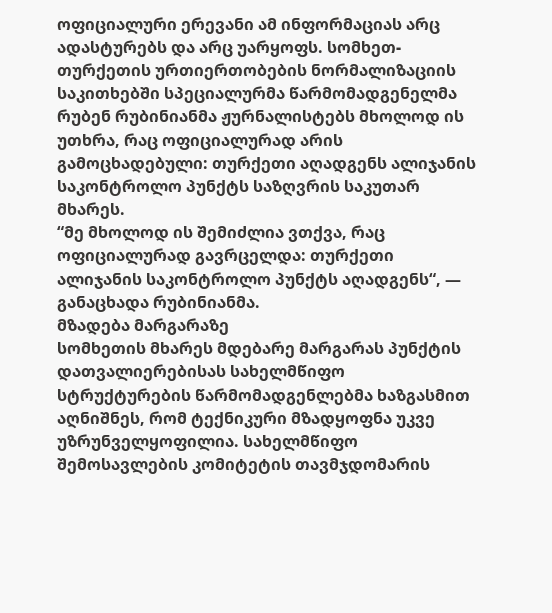ოფიციალური ერევანი ამ ინფორმაციას არც ადასტურებს და არც უარყოფს. სომხეთ-თურქეთის ურთიერთობების ნორმალიზაციის საკითხებში სპეციალურმა წარმომადგენელმა რუბენ რუბინიანმა ჟურნალისტებს მხოლოდ ის უთხრა, რაც ოფიციალურად არის გამოცხადებული: თურქეთი აღადგენს ალიჯანის საკონტროლო პუნქტს საზღვრის საკუთარ მხარეს.
“მე მხოლოდ ის შემიძლია ვთქვა, რაც ოფიციალურად გავრცელდა: თურქეთი ალიჯანის საკონტროლო პუნქტს აღადგენს“, — განაცხადა რუბინიანმა.
მზადება მარგარაზე
სომხეთის მხარეს მდებარე მარგარას პუნქტის დათვალიერებისას სახელმწიფო სტრუქტურების წარმომადგენლებმა ხაზგასმით აღნიშნეს, რომ ტექნიკური მზადყოფნა უკვე უზრუნველყოფილია. სახელმწიფო შემოსავლების კომიტეტის თავმჯდომარის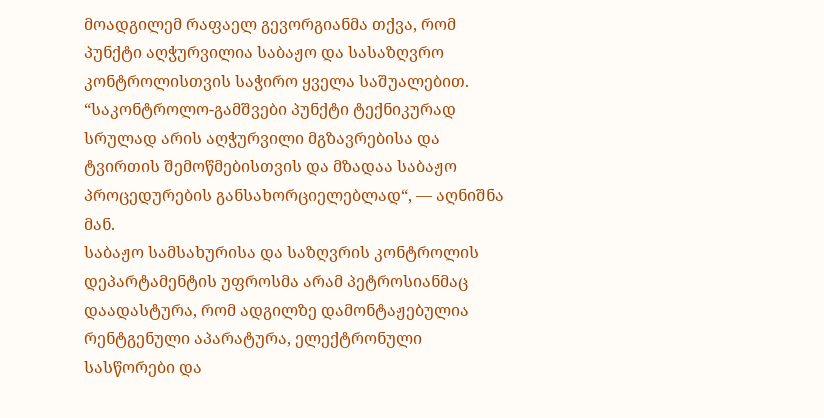მოადგილემ რაფაელ გევორგიანმა თქვა, რომ პუნქტი აღჭურვილია საბაჟო და სასაზღვრო კონტროლისთვის საჭირო ყველა საშუალებით.
“საკონტროლო-გამშვები პუნქტი ტექნიკურად სრულად არის აღჭურვილი მგზავრებისა და ტვირთის შემოწმებისთვის და მზადაა საბაჟო პროცედურების განსახორციელებლად“, — აღნიშნა მან.
საბაჟო სამსახურისა და საზღვრის კონტროლის დეპარტამენტის უფროსმა არამ პეტროსიანმაც დაადასტურა, რომ ადგილზე დამონტაჟებულია რენტგენული აპარატურა, ელექტრონული სასწორები და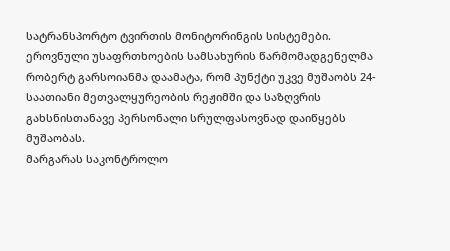სატრანსპორტო ტვირთის მონიტორინგის სისტემები.
ეროვნული უსაფრთხოების სამსახურის წარმომადგენელმა რობერტ გარსოიანმა დაამატა, რომ პუნქტი უკვე მუშაობს 24-საათიანი მეთვალყურეობის რეჟიმში და საზღვრის გახსნისთანავე პერსონალი სრულფასოვნად დაიწყებს მუშაობას.
მარგარას საკონტროლო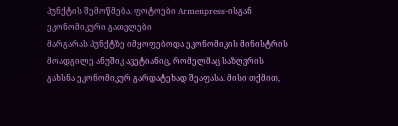პუნქტის შემოწმება. ფოტოები Armenpress-ისგან
ეკონომიკური გათვლები
მარგარას პუნქტზე იმყოფებოდა ეკონომიკის მინისტრის მოადგილე ანუშიკ ავეტიანიც, რომელმაც საზღვრის გახსნა ეკონომიკურ გარდატეხად შეაფასა. მისი თქმით,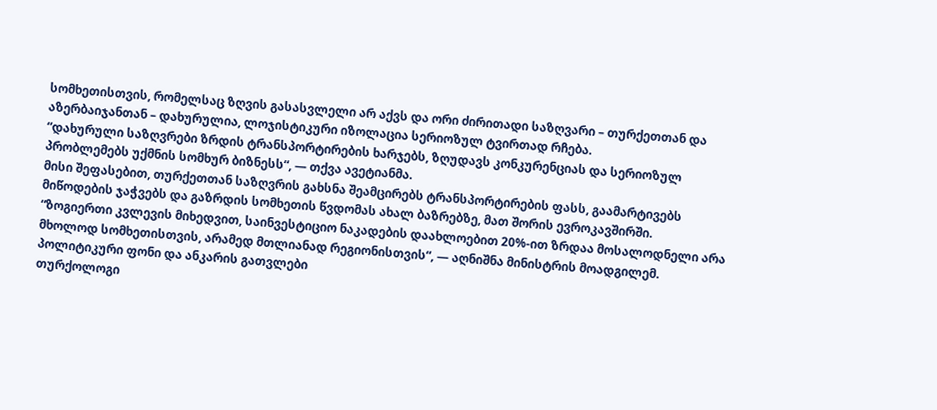სომხეთისთვის, რომელსაც ზღვის გასასვლელი არ აქვს და ორი ძირითადი საზღვარი – თურქეთთან და აზერბაიჯანთან – დახურულია, ლოჯისტიკური იზოლაცია სერიოზულ ტვირთად რჩება.
“დახურული საზღვრები ზრდის ტრანსპორტირების ხარჯებს, ზღუდავს კონკურენციას და სერიოზულ პრობლემებს უქმნის სომხურ ბიზნესს“, — თქვა ავეტიანმა.
მისი შეფასებით, თურქეთთან საზღვრის გახსნა შეამცირებს ტრანსპორტირების ფასს, გაამარტივებს მიწოდების ჯაჭვებს და გაზრდის სომხეთის წვდომას ახალ ბაზრებზე, მათ შორის ევროკავშირში.
“ზოგიერთი კვლევის მიხედვით, საინვესტიციო ნაკადების დაახლოებით 20%-ით ზრდაა მოსალოდნელი არა მხოლოდ სომხეთისთვის, არამედ მთლიანად რეგიონისთვის“, — აღნიშნა მინისტრის მოადგილემ.
პოლიტიკური ფონი და ანკარის გათვლები
თურქოლოგი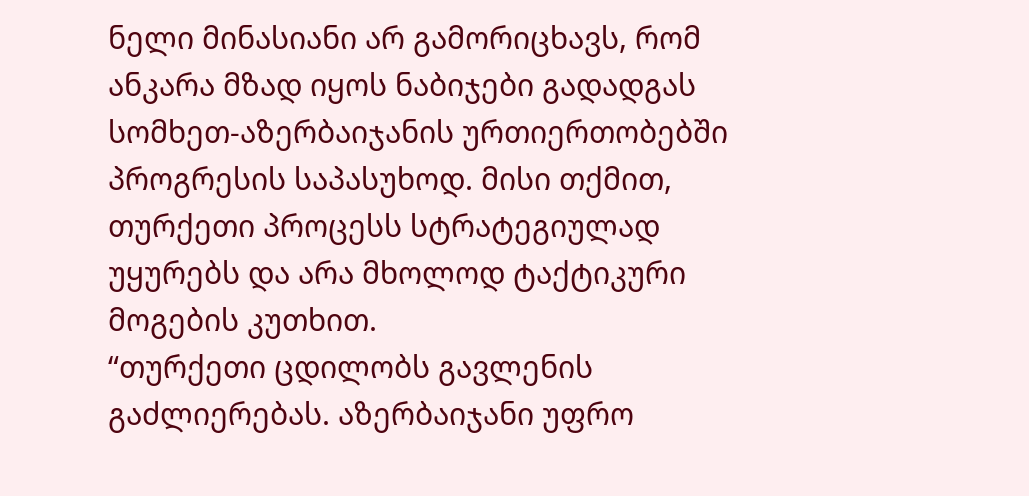ნელი მინასიანი არ გამორიცხავს, რომ ანკარა მზად იყოს ნაბიჯები გადადგას სომხეთ-აზერბაიჯანის ურთიერთობებში პროგრესის საპასუხოდ. მისი თქმით, თურქეთი პროცესს სტრატეგიულად უყურებს და არა მხოლოდ ტაქტიკური მოგების კუთხით.
“თურქეთი ცდილობს გავლენის გაძლიერებას. აზერბაიჯანი უფრო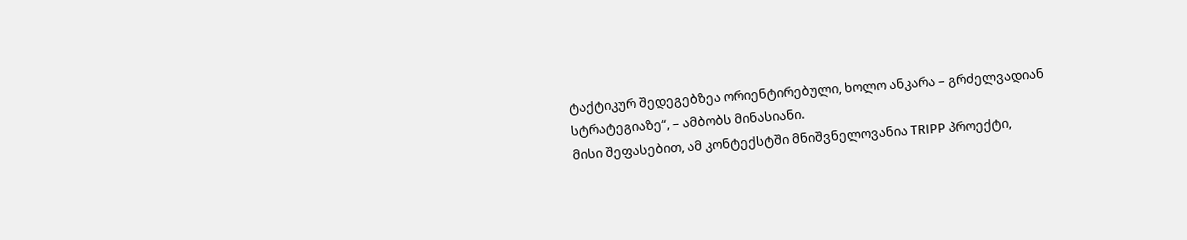ტაქტიკურ შედეგებზეა ორიენტირებული, ხოლო ანკარა – გრძელვადიან სტრატეგიაზე“, – ამბობს მინასიანი.
მისი შეფასებით, ამ კონტექსტში მნიშვნელოვანია TRIPP პროექტი,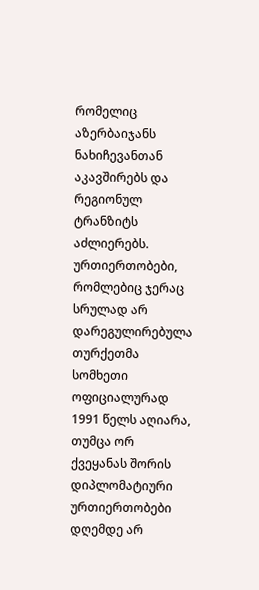რომელიც აზერბაიჯანს ნახიჩევანთან აკავშირებს და რეგიონულ ტრანზიტს აძლიერებს.
ურთიერთობები, რომლებიც ჯერაც სრულად არ დარეგულირებულა
თურქეთმა სომხეთი ოფიციალურად 1991 წელს აღიარა, თუმცა ორ ქვეყანას შორის დიპლომატიური ურთიერთობები დღემდე არ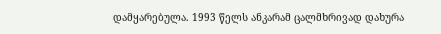დამყარებულა. 1993 წელს ანკარამ ცალმხრივად დახურა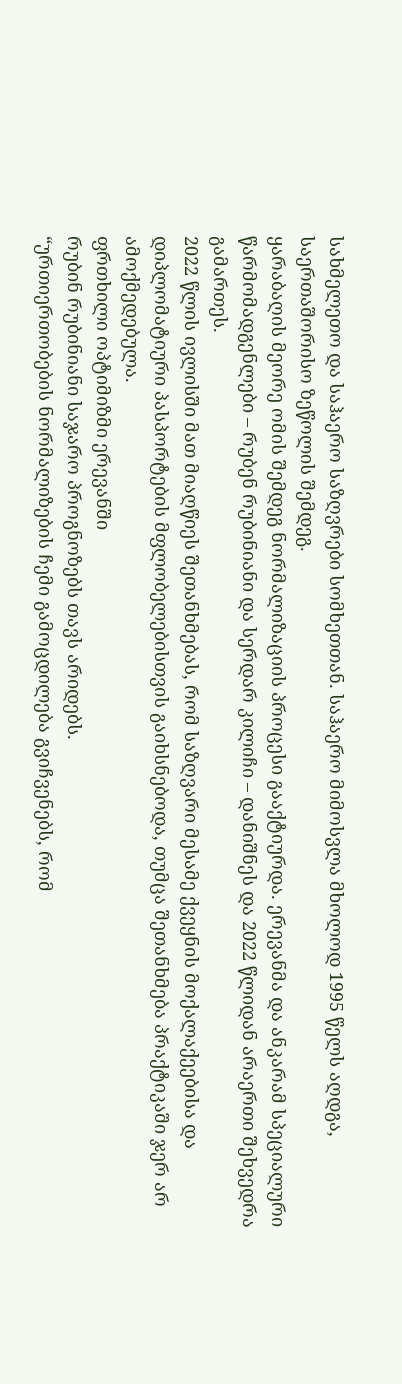სახმელეთო და საჰაერო საზღვრები სომხეთთან. საჰაერო მიმოსვლა მხოლოდ 1995 წელს აღდგა, საერთაშორისო ზეწოლის შემდეგ.
ყარაბაღის მეორე ომის შემდეგ ნორმალიზაციის პროცესი გააქტიურდა. ერევანმა და ანკარამ სპეციალური წარმომადგენლები – რუბენ რუბინიანი და სერდარ კილიჩი – დანიშნეს და 2022 წლიდან არაერთი შეხვედრა გამართეს.
2022 წლის ივლისში მათ მიაღწიეს შეთანხმებას, რომ საზღვარი მესამე ქვეყნის მოქალაქეებისა და დიპლომატიური პასპორტების მფლობელებისთვის გაიხსნებოდა, თუმცა შეთანხმება პრაქტიკაში ჯერ არ ამოქმედებულა.
ფრთხილი ოპტიმიზმი ერევანში
რუბინ რუბინიანი საჯარო პროგნოზებს თავს არიდებს.
“ურთიერთობების ნორმალიზების ჩემი გამოცდილება გვიჩვენებს, რომ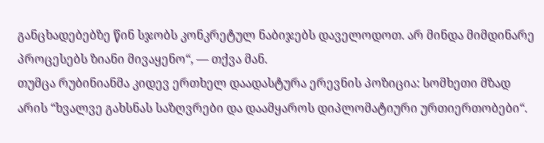განცხადებებზე წინ სჯობს კონკრეტულ ნაბიჯებს დაველოდოთ. არ მინდა მიმდინარე პროცესებს ზიანი მივაყენო“, — თქვა მან.
თუმცა რუბინიანმა კიდევ ერთხელ დაადასტურა ერევნის პოზიცია: სომხეთი მზად არის “ხვალვე გახსნას საზღვრები და დაამყაროს დიპლომატიური ურთიერთობები“.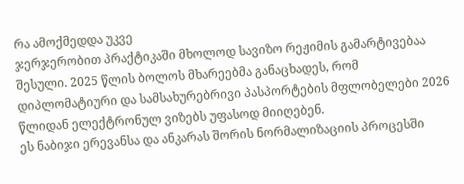რა ამოქმედდა უკვე
ჯერჯერობით პრაქტიკაში მხოლოდ სავიზო რეჟიმის გამარტივებაა შესული. 2025 წლის ბოლოს მხარეებმა განაცხადეს, რომ დიპლომატიური და სამსახურებრივი პასპორტების მფლობელები 2026 წლიდან ელექტრონულ ვიზებს უფასოდ მიიღებენ.
ეს ნაბიჯი ერევანსა და ანკარას შორის ნორმალიზაციის პროცესში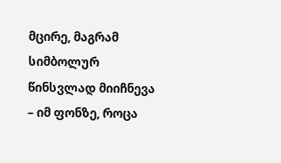მცირე, მაგრამ სიმბოლურ წინსვლად მიიჩნევა – იმ ფონზე, როცა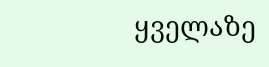ყველაზე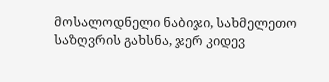მოსალოდნელი ნაბიჯი, სახმელეთო საზღვრის გახსნა, ჯერ კიდევ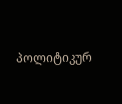პოლიტიკურ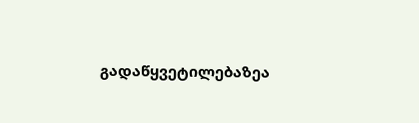გადაწყვეტილებაზეა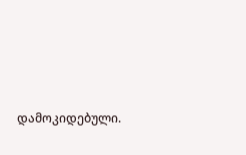დამოკიდებული.